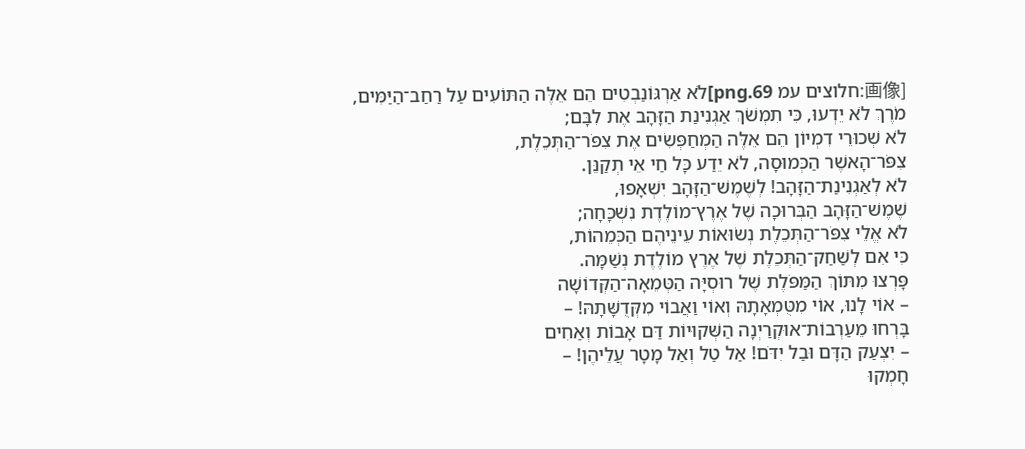[画像:חלוצים עמ 69.png]לֹא אַרְגּוֹנַבְטִים הֵם אֵלֶּה הַתּוֹעִים עַל רַחַב־הַיַּמִּים,
מֹרֶךְ לֹא יֵדְעוּ, כִּי תִמְשֹׁךְ אַגְנִינַת הַזָּהָב אֶת לִבָּם;
לֹא שְׁכוּרֵי דִמְיוֹן הֵם אֵלֶּה הַמְחַפְּשִׂים אֶת צִפֹּר־הַתְּכֵלֶת,
צִפֹּר־הָאשֶׁר הַכְּמוּסָה, לֹא יֵדַע כָּל חַי אֵי תְקַנֵּן.
לֹא לְאַגְנִינַת־הַזָּהָב! לְשֶׁמֶשׁ־הַזָּהָב יִשְׁאָפוּ,
שֶׁמֶשׁ־הַזָּהָב הַבְּרוּכָה שֶׁל אֶרֶץ־מוֹלֶדֶת נִשְׁכָּחָה;
לֹא אֱלֵי צִפֹּר־הַתְּכֵלֶת נְשׂוּאוֹת עֵינֵיהֶם הַכְּמֵהוֹת,
כִּי אִם לְשַׁחַק־הַתְּכֵלֶת שֶׁל אֶרֶץ מוֹלֶדֶת נְשַׁמָּה.
פָּרְצוּ מִתּוֹךְ הַמַּפֹּלֶת שֶׁל רוּסְיָּה הַטְּמֵאָה־הַקְּדוֹשָׁה
– אוֹי לָנוּ, אוֹי מִטֻּמְאָתָהּ וְאוֹי וַאֲבוֹי מִקְּדֻשָּׁתָהּ! –
בָּרְחוּ מֵעַרְבוֹת־אוּקְרַיְנָה הַשְּׁקוּיוֹת דַּם אָבוֹת וְאַחִים
– יִצְעַק הַדָּם וּבַל יִדֹּם! אַל טַל וְאַל מָטָר עֲלֵיהֶן! –
חָמְקוּ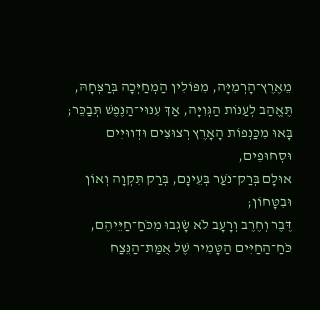מֵאֶרֶץ־הָרְמִיָּה, מִפּוֹלִין הַמְחַיְּכָה בְּרַצְּחָהּ,
תֶּאֱהַב לְעַנּוֹת הַגְּוִיָּה, אַךְ עִנּוּי־הַנֶּפֶשׁ תְּבַכֵּר;
בָּאוּ מִכַּנְפוֹת הָאָרֶץ רְצוּצִים וּדְווּיִים וּסְחוּפִים,
אוּלָם בְּרַק־נֹעַר בְּעֵינָם, בְּרַק תִּקְוָה וְאוֹן וּבִטָּחוֹן;
דֶּבֶר וְחֶרֶב וְרָעָב לֹא שָׂגְבוּ מִכֹּחַ־חַיֵּיהֶם,
כֹּחַ־הַחַיִּים הַטָּמִיר שֶׁל אֻמַּת־הַנֵּצַח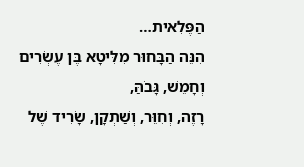הַפֶּלִאית…
הִנֵּה הַבָּחוּר מִלִּיטָא בֶּן עֶשְׂרִים וְחָמֵשׁ, גָּבֹהַּ,
רָזֶה, וְחִוֵּר, וְשַׁתְקָן, שָׂרִיד שֶׁל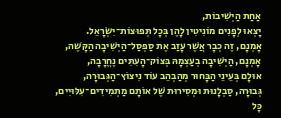אַחַת הַיְשִׁיבוֹת,
יָצְאוּ לְפָנִים מוֹנִיטִין לָהֶן בְּכָל תְּפוּצוֹת־יִשְׂרָאֵל.
אָמְנָם, זֶה כְבָר אֲשֶׁר עָזַב אֶת סַפְסַל־הַיְשִׁיבָה הַקָּשֶׁה,
אָמְנָם, הַיְשִׁיבָה בְעַצְמָהּ בְּצוֹק־הָעִתִּים נֶחֱרָבָה,
אוּלָם בְּעֵינֵי הַבָּחוּר מְהַבְהֵב עוֹד נִיצוֹץ־הַגְּבוּרָה,
גְּבוּרָה, סַבְלָנוּת וּמְסִירוּת שֶׁל אוֹתָם מַתְמִידִים־עִלּוּיִים,
כָּל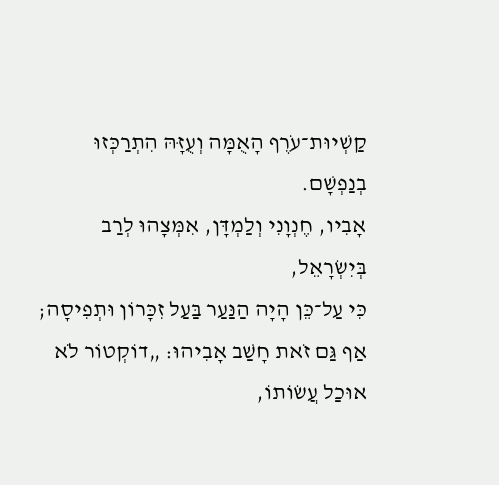קַשְׁיוּת־עֹרֶף הָאֻמָּה וְעֻזָּהּ הִתְרַכְּזוּ בְנַפְשָׁם.
אָבִיו, חֶנְוָנִי וְלַמְדָּן, אִמְּצָהוּ לְרַב בְּיִשְׂרָאֵל,
כִּי עַל־כֵּן הָיָה הַנַּעַר בַּעַל זִכָּרוֹן וּתְפִיסָה;
אַף גַּם זֹאת חָשַׁב אָבִיהוּ: „דוֹקְטוֹר לֹא אוּכַל עֲשׂוֹתוֹ,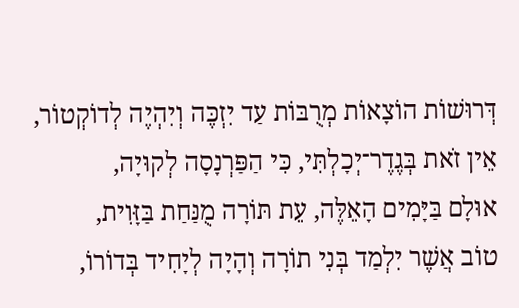דְּרוּשׁוֹת הוֹצָאוֹת מְרֻבּוֹת עַד יִזְכֶּה וְיִהְיֶה לְדוֹקְטוֹר,
אֵין זֹאת בְּגֶדֶר־יְכָלְתִּי, כִּי הַפַּרְנָסָה לְקוּיָה,
אוּלָם בַּיָּמִים הָאֵלֶּה, עֵת תּוֹרָה מֻנַּחַת בַּזָּוִית,
טוֹב אֲשֶׁר יִלְמַד בְּנִי תוֹרָה וְהָיָה לְיָחִיד בְּדוֹרוֹ,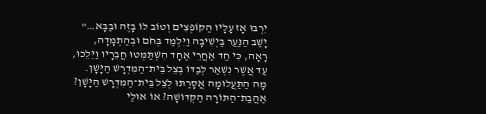יִרְבּוּ אָז עָלָיו הַקּוֹפְצִים וְטוֹב לוֹ בָזֶה וּבַבָּא…"
יָשַׁב הַנַּעַר בַּיְשִׁיבָה וַיִּלְמַד בְּחֹם וּבְהַתְמָדָה,
רָאָה, כִּי חַד אַחֲרֵי אֶחָד הִשְׁתַּמְּטוּ חֲבֵרָיו וַיֵּלֵכוּ,
עַד אֲשֶׁר נִשְׁאַר לְבַדּוֹ בְּצֵל בֵּית־הַמִּדְרָשׁ הַיָּשָׁן.
מָה הַתַּעֲלוּמָה אֲסָרַתּוּ לְצֵל בֵּית־הַמִּדְרָשׁ הַיָּשָׁן?
אַהֲבַת־הַתּוֹרָה הַקְּדוֹשָׁה? אוֹ אוּלַי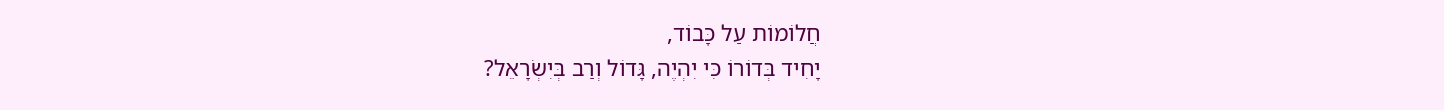חֲלוֹמוֹת עַל כָּבוֹד,
יָחִיד בְּדוֹרוֹ כִּי יִהְיֶה, גָּדוֹל וְרַב בְּיִשְׂרָאֵל?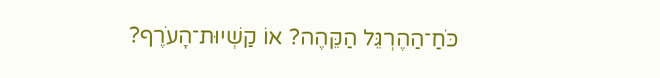כֹּחַ־הַהֶרְגֵּל הַקֵּהֶה? אוֹ קַשְׁיוּת־הָעֹרֶף?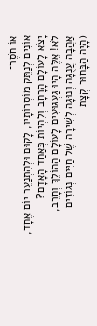אוֹ חֹסֶר־
אוֹנִים לְנַתֵּק מוֹסְרוֹתָיו, לָקוּם וּלְהִתְנַעֵר יוֹם אֶחָד,
יָצֹא לָעוֹלָם הָרָחָב וְלִהְיוֹת כְּאַחַד הָאָדָם?
לֹא! אֵלֶּה הָיוּ גַעְגּוּעִים לָעוֹלָם הַהוֹלֵךְ וְחָרֵב,
אַהֲבָה עֲנֻגָּה וְנוּגָה לְשִׁירָה שֶׁל חַיִּים נְגוֹזִים
(הָיָה הַבָּחוּר קְצָת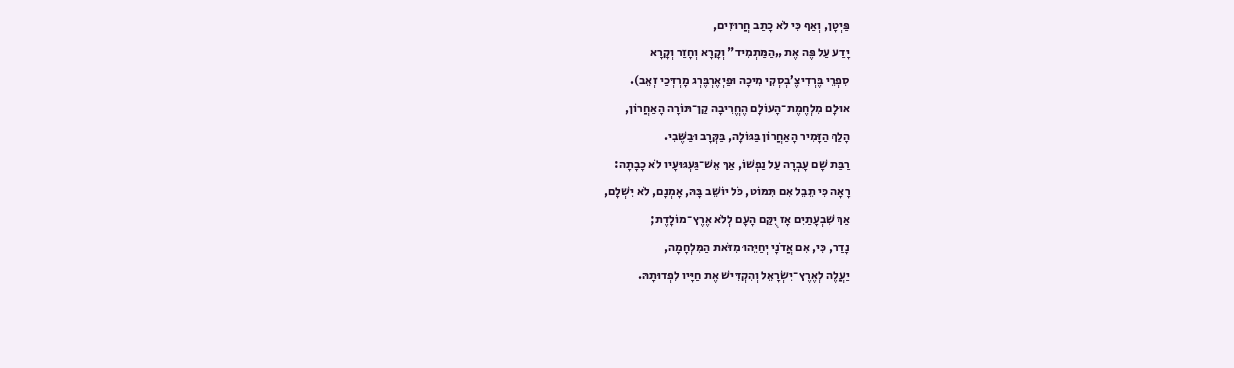פַּיְטָן, וְאַף כִּי לֹא כָתַב חֲרוּזִים,
יָדַע עַל פֶּה אֶת „הַמַּתְמִיד" וְקָרָא וְחָזַר וְקָרָא
סִפְרֵי בֶּרְדִיצֶ’בְסְקִי מִיכָה וּפַיְאֶרְבֶּרְג מָרְדְּכַי זְאֵב).
אוּלָם מִלְחֶמֶת־הָעוֹלָם הֶחֱרִיבָה קַן־תּוֹרָה הָאַחֲרוֹן,
הָלַךְ הַזָּמִיר הָאַחֲרוֹן בַּגּוֹלָה, בַּקְּרָב וּבַשֶּׁבִי.
רַבַּת שָׁם עָבְרָה עַל נַפְשׁוֹ, אַךּ אֵשׁ־גַּעְגּוּעָיו לֹא כָבָתָה:
רָאָה כִּי תֵבֵל אִם תִּמּוֹט, כֹּל יוֹשֵׁב בָּהּ, אָמְנָם, לֹא יִשְׁלָם,
אַךְ שִׁבְעָתַיִם אָז יֻקַּם הָעָם לְלֹא אֶרֶץ־מוֹלָדֶת;
נָדַר, כִּי, אִם אֲדֹנָי יְחַיֵּהוּ מִזֹּאת הַמִּלְחָמָה,
יַעֲלֶה לְאֶרֶץ־יִשְׂרָאֵל וְהִקְדִּישׁ אֶת חַיָּיו לִפְדוּתָהּ.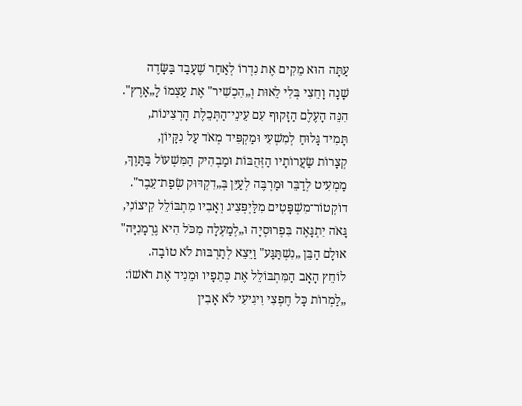עַתָּה הוּא מֵקִים אֶת נִדְרוֹ לְאַחַר שֶׁעָבַד בַּשָּׂדֶה
שָׁנָה וָחֵצִי בְּלִי לֵאוּת וְ„הִכְשִׁיר" אֶת עַצְמוֹ לָ„אָרֶץ".
הִנֵּה הָעֶלֶם הַזָּקוּף עִם עֵינֵי־הַתְּכֵלֶת הָרְצִינוֹת,
תָּמִיד גָּלוּחַ לְמִשְׁעִי וּמַקְפִּיד מְאֹד עַל נִקָּיוֹן,
קְצָרוֹת שַׂעֲרוֹתָיו הַזְּהֻבּוֹת וּמַבְהִיק הַמִּשְׁעוֹל בַּתָּוֶךְ,
מַמְעִיט לְדַבֵּר וּמַרְבֶּה לְעַיֵּן בְּ„דִקְדּוּק שְׂפַת־עֵבֶר".
דוֹקְטוֹר־מִשְׁפָּטִים מִלַּיְפְּצִיג וְאָבִיו מִתְבּוֹלֵל קִיצוֹנִי,
גָּאֹה יִתְגָּאֶה בִּפְרוּסְיָה וּ„לְמַעְלָה מִכֹּל הִיא גֶרְמָנִיָּה"
אוּלָם הַבֵּן „נִשְׁתַּגַּע" וַיֵּצֵא לְתַרְבּוּת לֹא טוֹבָה.
לוֹחֵץ הָאָב הַמִּתְבּוֹלֵל אֶת כְּתֵפָיו וּמֵנִיד אֶת רֹאשׁוֹ:
„לַמְרוֹת כָּל חֶפְצִי וִיגִיעִי לֹא אָבִין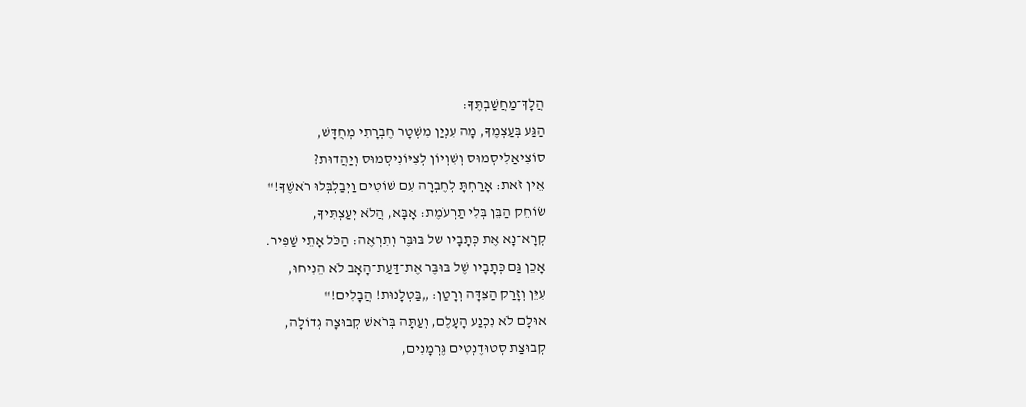הֲלָךְ־מַחֲשַׁבְתֶּךָ:
הַגַּע בְּעַצְמֶךָ, מָה עִנְיַן מִשְׁטָר חֶבְרָתִי מְחֻדָּשׁ,
סוֹצִיאַלִיסְמוּס וְשִׁוְיוֹן לְצִיּוֹנִיסְמוּס וְיַהֲדוּת?
אֵין זֹאת: אָרַחְתָּ לְחֶבְרָה עִם שׁוֹטִים וַיְבַלְבְּלוּ רֹאשֶׁךָ!"
שׂוֹחֵק הַבֵּן בְּלִי תַרְעֹמֶת: אָבָּא, הֲלֹא יְעַצְתִּיךָ,
קְרָא־נָא אֶת כְּתָבָיו של בּוּבֶּר וְתִרְאֶה: הַכֹּל אָתֵי שַׁפִּיר.
אָכֵן גַּם כְּתָבָיו שֶׁל בּוּבֶּר אֶת־דַּעַת־הָאָב לֹא הֵנִיחוּ,
עִיֵּן וְזָרַק הַצִּדָּה וְרָטַן: „בַּטְלָנוּת! הֲבָלִים!"
אוּלָם לֹא נִכְנַע הָעָלֶם, וְעַתָּה בְּרֹאשׁ קְבוּצָה גְדוֹלָה,
קְבוּצַת סְטוּדֶנְטִים גֶּרְמָנִים,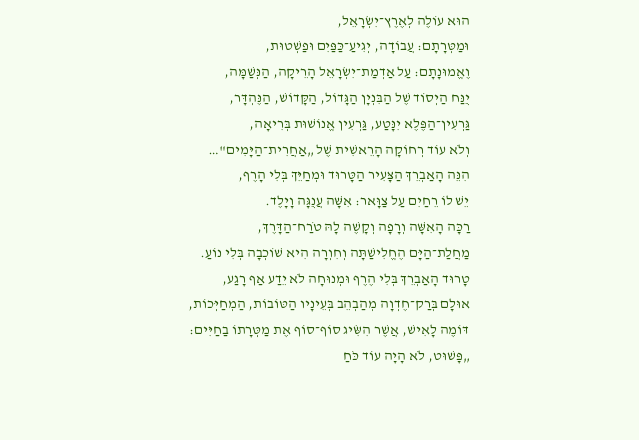הוּא עוֹלֶה לְאֶרֶץ־יִשְׂרָאֵל,
וּמַטְּרָתָם: עֲבוֹדָה, יְגִיעַ־כַּפַּיִם וּפַשְׁטוּת,
וֶאֱמוּנָתָם: עַל אַדְמַת־יִשְׂרָאֵל הָרֵיקָה, הַנְּשַׁמָּה,
יֻנַּח הַיְסוֹד שֶׁל הַבִּנְיָן הַגָּדוֹל, הַקָּדוֹשׁ, הַנֶּהְדָּר,
גַּרְעִין־הַפֶּלֶא יִנָּטַע, גַּרְעִין אֱנוֹשׁוּת בְּרִיאָה,
וְלֹא עוֹד רְחוֹקָה הָרֵאשִׁית שֶׁל „אַחֲרִית־הַיָּמִים"…
הִנֵּה הָאַבְרֵךְ הַצָּעִיר הַטָּרוּד וּמְחַיֵּךְ בְּלִי הָרֶף,
יֵשׁ לוֹ רֵחַיִם עַל צַוָּאר: אִשָּׁה עֲנֻגָּה וָיָלֶד.
רַכָּה הָאִשָּׁה וְרָפָה וְקָשֶׁה לָהּ טֹרַח־הַדָּרֶךְ,
מַחֲלַת־הַיָּם הֶחֱלִישַׁתָּה וְחִוְרָה הִיא שׁוֹכְבָה בְּלִי נוֹעַ.
טָרוּד הָאַבְרֵךְ בְּלִי הֶרֶף וּמְנוּחָה לֹא יֵדַע אַף רָגַע,
אוּלָם בְּרַק־חֶדְוָה מְהַבְהֵב בְּעֵינָיו הַטּוֹבוֹת, הַמְחַיְּכוֹת,
דּוֹמֶה לָאִישׁ, אֲשֶׁר הִשִּׂיג סוֹף־סוֹף אֶת מַטְּרָתוֹ בַחַיִּים:
„פָּשׁוּט, לֹא הָיָה עוֹד כֹּחַ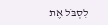לִסְבֹּל אֶת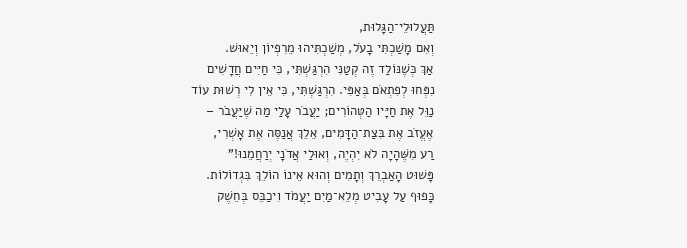תַּעֲלוּלֵי־הַגָּלוּת,
וְאִם מָשַׁכְתִּי בָעֹל, מְשַׁכְתִּיהוּ מֵרִפְיוֹן וְיֵאוּשׁ.
אַךְ כְּשֶׁנּוֹלַד זֶה קְטַנִּי הִרְגַּשְׁתִּי, כִּי חַיִּים חֲדָשִׁים
נִפְּחוּ לְפִתְאֹם בְּאַפִּי. הִרְגַּשְׁתִּי, כִּי אֵין לִי רְשׁוּת עוֹד
נַוֵּל אֶת חַיָּיו הַטְּהוֹרִים; יַעֲבֹר עָלַי מַה שֶׁיַּעֲבֹר –
אֶעֱזֹב אֶת בִּצַת־הַדָּמִים, אֵלֵךְ אֲנַסֶּה אֶת אָשְׁרִי,
רַע מִשֶּׁהָיָה לֹא יִהְיֶה, וְאוּלַי אֲדֹנָי יְרַחֲמֵנוּ!"
פָּשׁוּט הָאַבְרֵךְ וְתָמִים וְהוּא אֵינוֹ הוֹלֵךְ בִּגְדוֹלוֹת.
כָּפוּף עַל עָבִיט מְלֵא־מַיִם יַעֲמֹד וִיכַבֵּס בְּחֵשֶׁק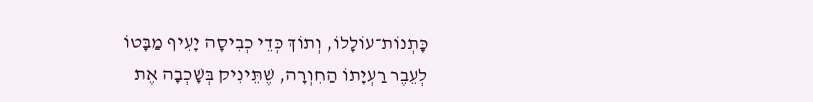כָּתְנוֹת־עוֹלָלוֹ, וְתוֹךְ כְּדֵי כְבִיסָה יָעִיף מַבָּטוֹ
לְעֵבֶר רַעְיָתוֹ הַחִוְרָה, שֶׁתֵּינִיק בְּשָׁכְבָה אֶת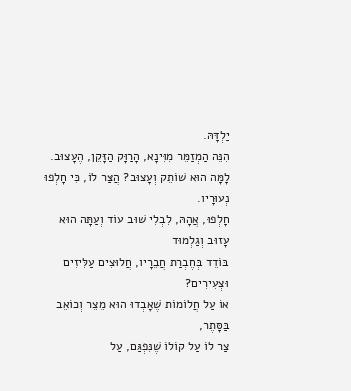יַלְדָּהּ.
הִנֵּה הַמְזַמֵּר מִוִּינָא, הָרַוָּק הַזָּקֵן, הֶעָצוּב.
לָמָּה הוּא שׁוֹתֵק וְעָצוּב? הֲצַּר לוֹ, כִּי חָלְפוּ נְעוּרָיו.
חָלְפוּ, אֲהָהּ, לִבְלִי שׁוּב עוֹד וְעַתָּה הוּא עָזוּב וְגַלְמוּד
בּוֹדֵד בְּחֶבְרַת חֲבֵרָיו, חֲלוּצִים עַלִּיזִים וּצְעִירִים?
אוֹ עַל חֲלוֹמוֹת שֶׁאָבְדוּ הוּא מֵצֵר וְכוֹאֵב בַּסָּתֶר,
צַר לוֹ עַל קוֹלוֹ שֶׁנִּפְגַּם, עַל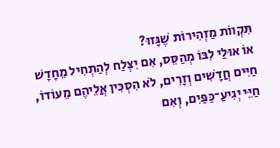תִּקְווֹת מַזְהִירוֹת שֶׁגָּזוּ?
אוֹ אוּלַי לִבּוֹ מְהַסֵּס, אִם יִצְלַח לְהַתְחִיל מֵחָדָשׁ
חַיִּים חֲדָשִׁים וְזָרִים, לֹא הִסְכִּין אֲלֵיהֶם מֵעוֹדוֹ,
חַיֵּי יְגִיעַ־כַּפַּיִם, וְאִם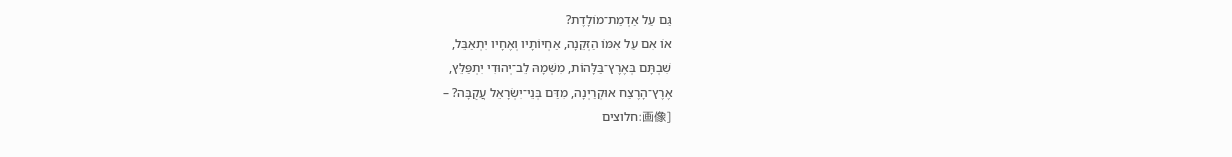גַּם עַל אַדְמַת־מוֹלָדֶת?
אוֹ אִם עַל אִמּוֹ הַזְּקֵנָה, אַחְיוֹתָיו וְאֶחָיו יִתְאַבֵּל,
שִׁבְתָּם בְּאֶרֶץ־בַּלָּהוֹת, מִשְּׁמָהּ לֵב־יְהוּדִי יִתְפַּלֵּץ,
אֶרֶץ־הָרֶצַח אוּקְרַיְנָה, מִדַּם בְּנֵי־יִשְׂרָאֵל עֲקֻבָּה? –
[画像:חלוצים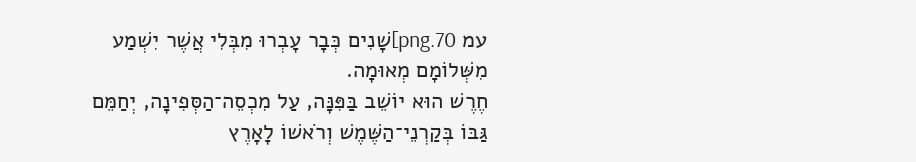עמ 70.png]שָׁנִים כְּבָר עָבְרוּ מִבְּלִי אֲשֶׁר יִשְׁמַע מִשְּׁלוֹמָם מְאוּמָה.
חֶרֶשׁ הוּא יוֹשֵׁב בַּפִּנָּה, עַל מִכְסֵה־הַסְּפִינָה, יְחַמֵּם
גַּבּוֹ בְּקַרְנֵי־הַשֶּׁמֶשׁ וְרֹאשׁוֹ לָאָרֶץ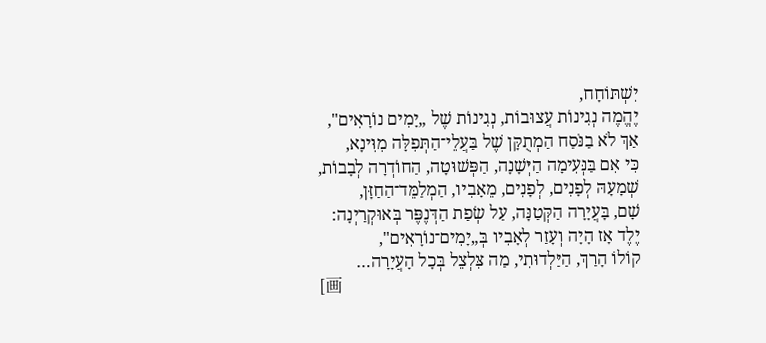יִשְׁתּוֹחָח,
יֶהֱמֶה נְגִינוֹת עֲצוּבוֹת, נְגִינוֹת שֶׁל „יָמִים נוֹרָאִים",
אַךְ לֹא בַנֹּסַח הַמְתֻקָּן שֶׁל בַּעֲלֵי־הַתְּפִלָּה מִוִּינָא,
כִּי אִם בַּנְּעִימָה הַיְּשָׁנָה, הַפְּשׁוּטָה, הַחוֹדְרָה לְבָבוֹת,
שְׁמָעָהּ לְפָנִים, לְפָנִים, מֵאָבִיו, הַמְלַמֵּד־הַחַזָּן,
שָׁם, בָּעֲיָרָה הַקְּטַנָּה, עַל שְׂפַת הַדְּנֶפֶּר בְּאוּקְרַיְנָה:
יֶלֶד אָז הָיָה וְעָזַר לְאָבִיו בְּ„יָמִים־נוֹרָאִים",
קוֹלוֹ הָרַךְ, הַיַּלְדוּתִי, מַה צִּלְצֵל בְּכָל הָעֲיָרָה…
[画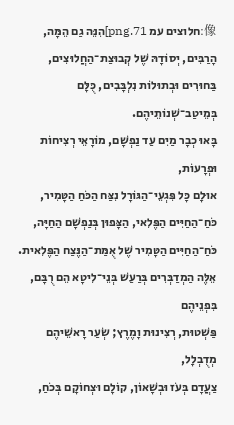像:חלוצים עמ 71.png]הִנֵּה גַם הֵמָּה, הָרַבִּים, יְסוֹדָהּ שֶׁל קְבוּצַת־הַחֲלוּצִים,
בַּחוּרִים וּבְתוּלוֹת נִלְבָּבִים, כֻּלָּם בְּמֵיטַב־שְׁנוֹתֵיהֶם.
בָּאוּ כְבָר מַיִם עַד נַפְשָׁם, מוֹרָאֵי רְצִיחוֹת וּפְרָעוֹת,
אוּלָם כָּל פִּגְעֵי־הַגּוֹרָל נִצַּח הַכֹּחַ הַטָּמִיר,
כֹּחַ־הַחַיִּים הַפֶּלִאי, הַצָּפוּן בְּנַפְשָׁם הַחַיָּה,
כֹּחַ־הַחַיִּים הַטָּמִיר שֶׁל אֻמַּת־הַנֶּצַח הַפֶּלִאית.
אֵלֶּה הַמְדַבְּרִים בְּרַעַשׁ בְּנֵי־לִיטָא הֵם רֻבָּם, בִּפְנֵיהֶם
פַּשְׁטוּת, רְצִינוּת וָמֶרֶץ; שְׂעַר רָאשֵׁיהֶם מְדֻבְלָל,
צַעֲדָם בְּעֹז וּבְשָׁאוֹן, קוֹלָם וּצְחוֹקָם בְּכֹחַ,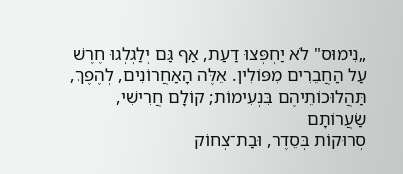„נִימוּס" לֹא יַחְפְּצוּ דַעַת, אַף גַּם יְלַגְלְגוּ חֶרֶשׁ
עַל הַחֲבֵרִים מִפּוֹלִין. אֵלֶּה הָאַחֲרוֹנִים, לְהֶפֶךְ,
תַּהֲלוּכוֹתֵיהֶם בִּנְעִימוֹת; קוֹלָם חֲרִישִׁי, שַׂעֲרוֹתָם
סְרוּקוֹת בְּסֵדֶר, וּבַת־צְחוֹק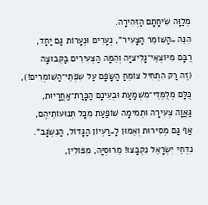מְלַוָּה שִׂיחָתָם הַזְּהִירָה.
הִנֵּה „הַשּׁוֹמֵר הַצָּעִיר", נְעָרִים וּנְעָרוֹת גַּם יַחַד,
רֻבָּם מִיּוֹצְאֵי־גָלִיצִיָּה וְהֵמָּה הַצְּעִירִים בַּקְּבוּצָה
(זֶה רַק הִתְחִיל צוֹמֵחַ הַשָּׂפָם עַל שִׂפְתֵי־הַשּׁוֹמְרִים!),
כֻּלָּם מְלֻמְּדֵי־מִשְׁמַעַת וּבְעֵינָם הַכָּרַת־אַחֲרָיוּת,
גַּאֲוָה צְעִירָה וּתְמִימָה שׁוֹפַעַת מִכָּל תְּנוּעוֹתֵיהֶם,
אַף גַּם מְסִירוּת וְאֵמוּן לָ„רַעְיוֹן הַגָּדוֹל, הַנִּשְׂגָּב".
נִדְחֵי יִשְׂרָאֵל נִקְבָּצוּ! מֵרוּסְיָּה, מִפּוֹלִין,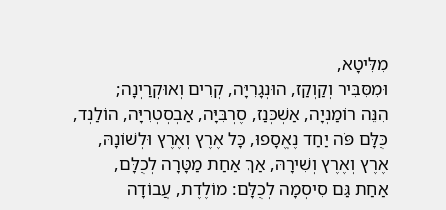מִלִּיטָא,
וּמִסִּבִּיר וְקַוְקַז, הוּנְגָרִיָּה, קְרִים וְאוּקְרַיְנָה;
הִנֵּה רוֹמַנְיָה, אַשְׁכְּנַז, סֶרְבִּיָּה, אַבְסְטְרִיָּה, הוֹלַנְד,
כֻּלָּם פֹּה יַחַד נֶאֱסָפוּ, כָּל אֶרֶץ וְאֶרֶץ וּלְשׁוֹנָהּ,
אֶרֶץ וְאֶרֶץ וְשִׁירָהּ, אַךְ אַחַת מַטָּרָה לְכֻלָּם,
אַחַת גַּם סִיסְמָה לְכֻלָּם: מוֹלֶדֶת, עֲבוֹדָה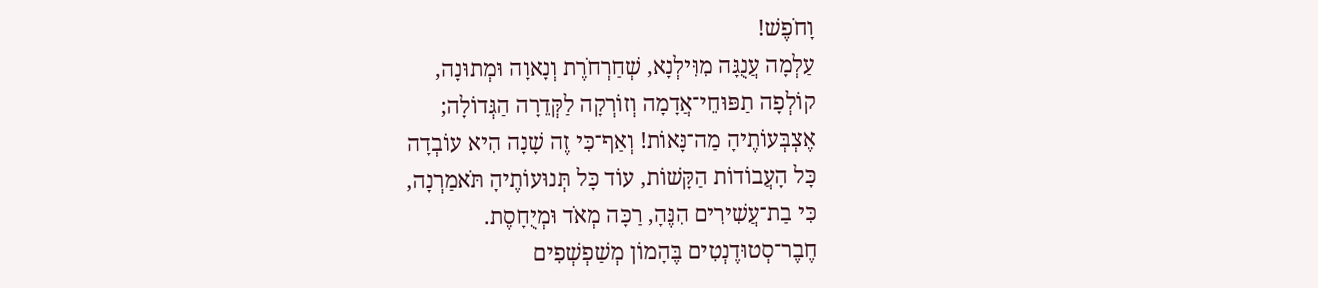וָחֹפֶשׁ!
עַלְמָה עֲנֻגָּה מִוִּילְנָא, שְׁחַרְחֹרֶת וְנָאוָה וּמְתוּנָה,
קוֹלְפָה תַפּוּחֵי־אֲדָמָה וְזוֹרְקָה לַקְּדֵרָה הַגְּדוֹלָה;
אֶצְבְּעוֹתֶיהָ מַה־נָּאוֹת! וְאַף־כִּי זֶה שָׁנָה הִיא עוֹבְדָה
כָּל הָעֲבוֹדוֹת הַקָּשׁוֹת, עוֹד כָּל תְּנוּעוֹתֶיהָ תֹּאמַרְנָה,
כִּי בַת־עֲשִׁירִים הִנֶּהָ, רַכָּה מְאֹד וּמְיֻחָסֶת.
חֶבֶר־סְטוּדֶנְטִים בֶּהָמוֹן מְשַׁפְשְׁפִים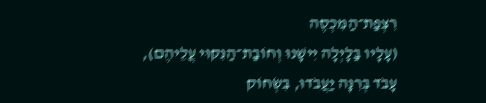רִצְפַת־הַמִּכְסֶה
(עָלָיו בַּלָּיְלָה יִישָׁנוּ וְחוֹבַת־הַנִּקּוּי עֲלֵיהֶם),
עָבֹד בְּרִנָּה יַעֲבֹדוּ, בִּשְׂחוֹק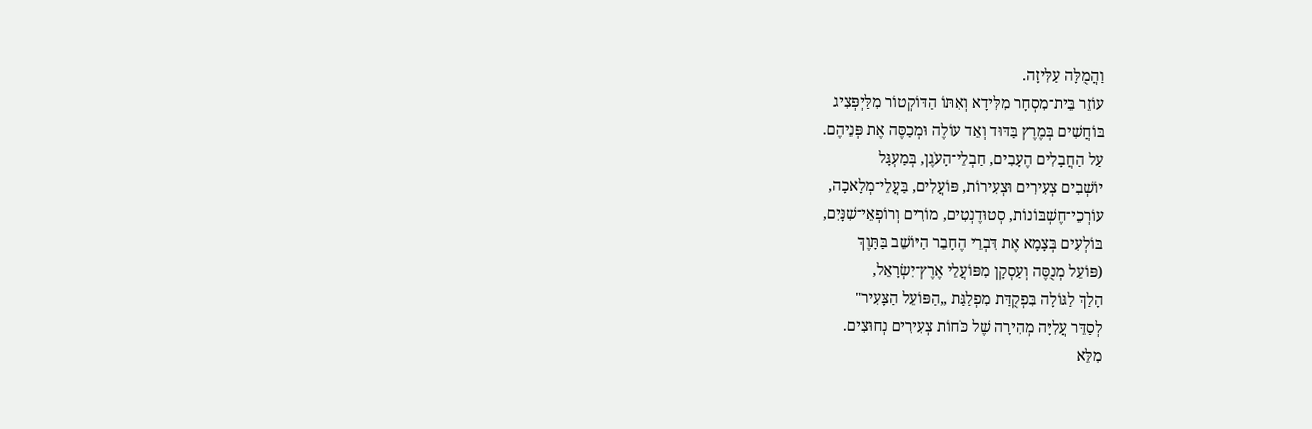וַהֲמֻלָּה עַלִּיזָה.
עוֹזֵר בֵּית־מִסְחָר מִלִּידָא וְאִתּוֹ הַדּוֹקְטוֹר מִלַּיְפְּצִיג
בּוֹחֲשִׁים בְּמֶרֶץ בַּדּוּד וְאֵד עוֹלֶה וּמְכַסֶּה אֶת פְּנֵיהֶם.
עַל הַחֲבָלִים הֶעָבִים, חַבְלֵי־הָעֹגֶן, בְּמַעְגָּל
יוֹשְׁבִים צְעִירִים וּצְעִירוֹת, פּוֹעֲלִים, בַּעֲלֵי־מְלָאכָה,
עוֹרְכֵי־חֶשְׁבּוֹנוֹת, סְטוּדֶנְטִים, מוֹרִים וְרוֹפְאֵי־שִׁנָּיִם,
בּוֹלְעִים בְּצָמָא אֶת דִּבְרֵי הֶחָבֵר הַיּוֹשֵׁב בַּתָּוֶךְ
(פּוֹעֵל מְנֻסֶּה וְעַסְקָן מִפּוֹעֲלֵי אֶרֶץ־יִשְׂרָאֵל,
הָלַךְ לַגּוֹלָה בִּפְקֻדַּת מִפְלַגַּת „הַפּוֹעֵל הַצָּעִיר"
לְסַדֵּר עֲלִיָּה מְהִירָה שֶׁל כֹּחוֹת צְעִירִים נְחוּצִים.
מִלֵּא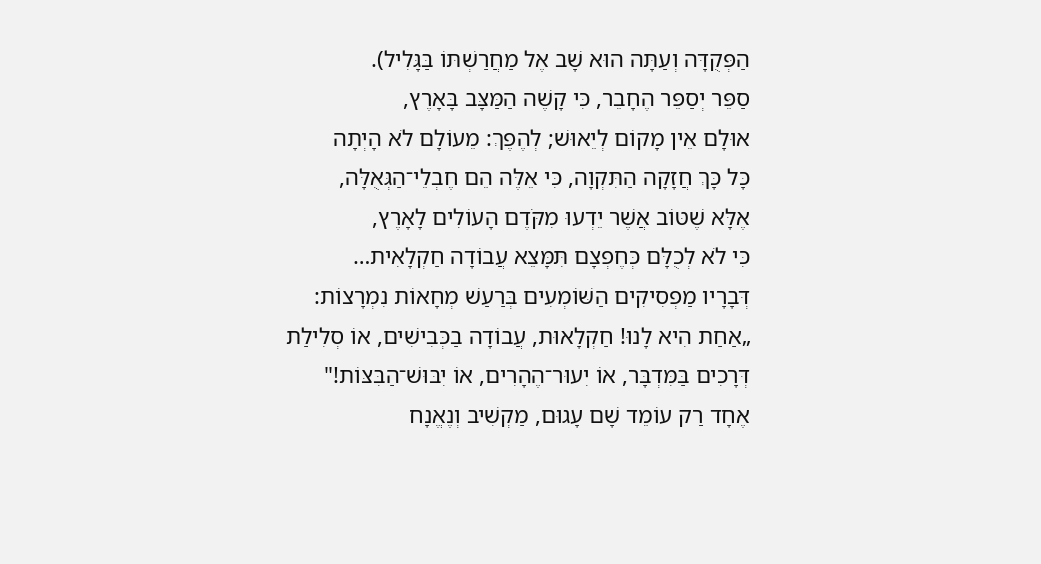הַפְּקֻדָּה וְעַתָּה הוּא שָׁב אֶל מַחֲרַשְׁתּוֹ בַּגָּלִיל).
סַפֵּר יְסַפֵּר הֶחָבֵר, כִּי קָשֶׁה הַמַּצָּב בָּאָרֶץ,
אוּלָם אֵין מָקוֹם לְיֵאוּשׁ; לְהֶפֶךְ: מֵעוֹלָם לֹא הָיְתָה
כָּל כָּךְ חֲזָקָה הַתִּקְוָה, כִּי אֵלֶּה הֵם חֶבְלֵי־הַגְּאֻלָּה,
אֶלָּא שֶׁטּוֹב אֲשֶׁר יֵדְעוּ מִקֹּדֶם הָעוֹלִים לָאָרֶץ,
כִּי לֹא לְכֻלָּם כְּחֶפְצָם תִּמָּצֵא עֲבוֹדָה חַקְלָאִית…
דְּבָרָיו מַפְסִיקִים הַשּׁוֹמְעִים בְּרַעַשׁ מְחָאוֹת נִמְרָצוֹת:
„אַחַת הִיא לָנוּ! חַקְלָאוּת, עֲבוֹדָה בַכְּבִישִׁים, אוֹ סְלִילַת
דְּרָכִים בַּמִּדְבָּר, אוֹ יִעוּר־הֶהָרִים, אוֹ יִבּוּשׁ־הַבִּצּוֹת!"
אֶחָד רַק עוֹמֵד שָׁם עָגוּם, מַקְשִׁיב וְנֶאֱנָח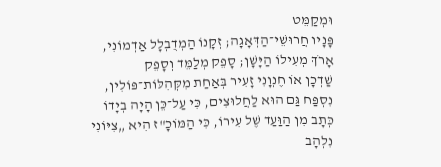וּמְקַמֵּט
פָּנָיו חֲרוּשֵׁי־הַדְּאָגָה; זְקָנוֹ הַמְדֻבְלָל אַדְמוֹנִי,
אָרֹךְ מְעִילוֹ הַיָּשָׁן; סָפֵק מְלַמֵּד וְסָפֵק
שַׁדְכָן אוֹ חֶנְוָנִי זָעִיר בְּאַחַת מִקְּהִלּוֹת־פּוֹלִין,
נִסְפַּח גַּם הוּא לַחֲלוּצִים, כִּי עַל־כֵּן הָיָה בְיָדוֹ
כְּתָב מִן הַוַּעַד שֶׁל עִירוֹ, כִּי הַמּוֹכָ"ז הִיא „צִיּוֹנִי
נִלְהָב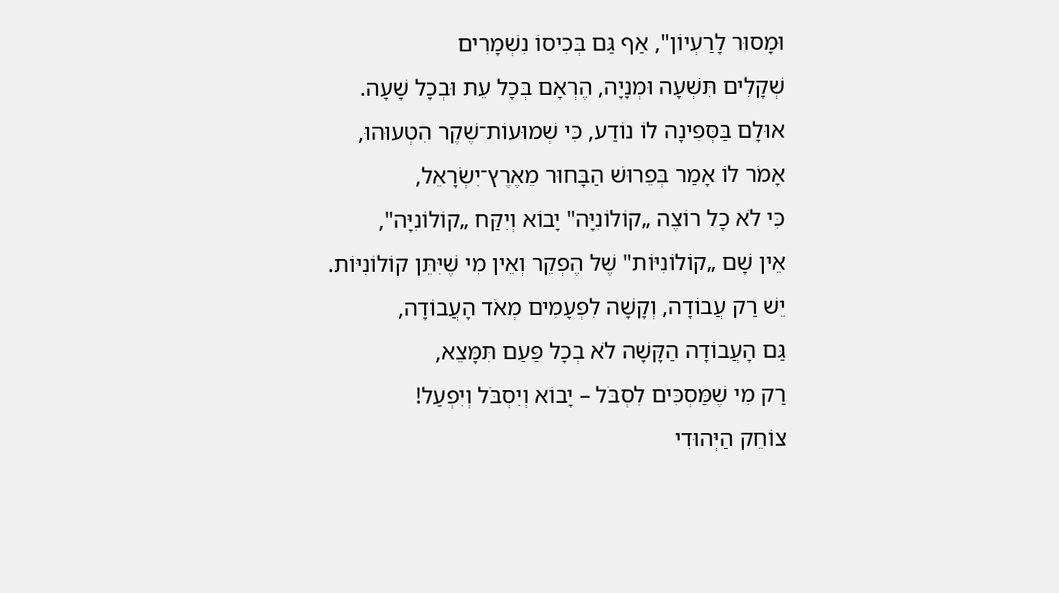וּמָסוּר לָרַעְיוֹן", אַף גַּם בְּכִיסוֹ נִשְׁמָרִים
שְׁקָלִים תִּשְׁעָה וּמְנָיָה, הֶרְאָם בְּכָל עֵת וּבְכָל שָׁעָה.
אוּלָם בַּסְּפִינָה לוֹ נוֹדַע, כִּי שְׁמוּעוֹת־שֶׁקֶר הִטְעוּהוּ,
אָמֹר לוֹ אָמַר בְּפֵרוּשׁ הַבָּחוּר מֵאֶרֶץ־יִשְׂרָאֵל,
כִּי לֹא כָל רוֹצֶה „קוֹלוֹנִיָּה" יָבוֹא וְיִקַּח „קוֹלוֹנִיָּה",
אֵין שָׁם „קוֹלוֹנִיּוֹת" שֶׁל הֶפְקֵר וְאֵין מִי שֶׁיִּתֵּן קוֹלוֹנִיּוֹת.
יֵשׁ רַק עֲבוֹדָה, וְקָשָׁה לִפְעָמִים מְאֹד הָעֲבוֹדָה,
גַּם הָעֲבוֹדָה הַקָּשָׁה לֹא בְכָל פַּעַם תִּמָּצֵא,
רַק מִי שֶׁמַּסְכִּים לִסְבֹּל – יָבוֹא וְיִסְבֹּל וְיִפְעַל!
צוֹחֵק הַיְּהוּדִי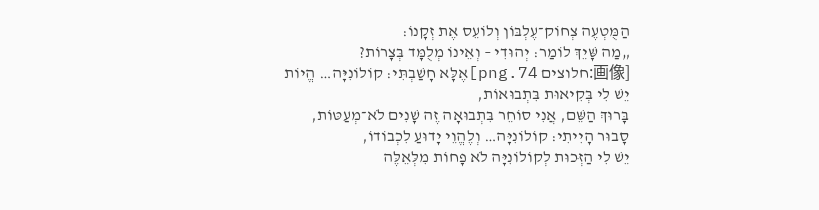הַמֻּטְעֶה צְחוֹק־עֶלְבּוֹן וְלוֹעֵס אֶת זְקָנוֹ:
„מַה שָּׁיֵךְ לוֹמַר: יְהוּדִי – וְאֵינוֹ מְלֻמָּד בְּצָרוֹת?
[画像:חלוצים 74.png]אֶלָּא חָשַׁבְתִּי: קוֹלוֹנִיָּה… הֱיוֹת יֵשׁ לִי בְּקִיאוּת בִּתְבוּאוֹת,
בָּרוּךְ הַשֵּׁם, אֲנִי סוֹחֵר בִּתְבוּאָה זֶה שָׁנִים לֹא־מְעַטּוֹת,
סָבוּר הָיִיתִי: קוֹלוֹנִיָּה… וְלֶהֱוֵי יָדוּעַ לִכְבוֹדוֹ,
יֵשׁ לִי הַזְּכוּת לְקוֹלוֹנִיָּה לֹא פָחוֹת מִלְּאֵלֶּה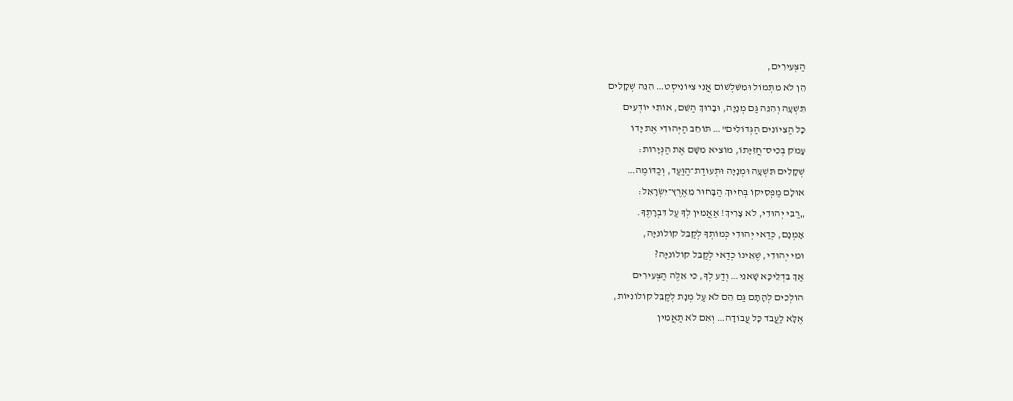הַצְּעִירִים,
הֵן לֹא מִתְּמוֹל וּמִשִּׁלְשׁוֹם אֲנִי צִיּוֹנִיסְט… הִנֵּה שְׁקָלִים
תִּשְׁעָה וְהִנֵּה גַּם מְנָיָה, וּבָרוּךְ הַשֵּׁם, אוֹתִי יוֹדְעִים
כָּל הַצִּיוֹנִים הַגְּדוֹלִים"… תּוֹחֵב הַיְּהוּדִי אֶת יָדוֹ
עָמֹק בְּכִיס־חֲזִיָּתוֹ, מוֹצִיא מִשָּׁם אֶת הַנְּיָרוֹת:
שְׁקָלִים תִּשְׁעָה וּמְנָיָה וּתְעוּדַת־הַוַּעַד, וְכַדּוֹמֶה…
אוּלָם מַפְסִיקוֹ בְּחִיוּךְ הַבָּחוּר מֵאֶרֶץ־יִשְׂרָאֵל:
„רַבִּי יְהוּדִי, לֹא צָרִיךְ! אַאֲמִין לְךָ עַל דִּבְרָתֶךָ.
אָמְנָם, כְּדַאי יְהוּדִי כְּמוֹתְךָ לְקַבֵּל קוֹלוֹנִיָּה,
וּמִי יְהוּדִי, שֶׁאֵינוֹ כְדַאי לְקַבֵּל קוֹלוֹנִיָּה?
אַךְ בִּדְלֵיכָּא שָׁאנֵי… וְדַע לְךָ, כִּי אֵלֶּה הַצְּעִירִים
הוֹלְכִים לְהָתָם גַּם הֵם לֹא עַל מְנָת לְקַבֵּל קוֹלוֹנִיּוֹת,
אֶלָּא לַעֲבֹד כָּל עֲבוֹדָה… וְאִם לֹא תַאֲמִין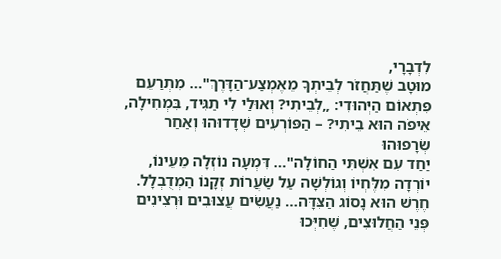לִדְבָרָי,
מוּטָב שֶׁתַּחֲזֹר לְבֵיתְךָ מֵאֶמְצַע־הַדָּרֶךְ"… מִתְרַעֵם
פִּתְאוֹם הַיְּהוּדִי: „לְבֵיתִי? וְאוּלַי לִי תַגִּיד, בִּמְחִילָה,
אֵיפֹה הוּא בֵיתִי? – הַפּוֹרְעִים שְׁדָדוּהוּ וְאַחַר שְׂרָפוּהוּ
יַחַד עִם אִשְׁתִּי הַחוֹלָה"… דִּמְעָה נוֹזְלָה מֵעֵינוֹ,
יוֹרְדָה מִלֶּחְיוֹ וְגוֹלְשָׁה עַל שַׂעֲרוֹת זְקָנוֹ הַמְדֻבְלָל.
חֶרֶשׁ הוּא נָסוֹג הַצִּדָּה… נַעֲשִׂים עֲצוּבִים וּרְצִינִים
פְּנֵי הַחֲלוּצִים, שֶׁחִיְּכוּ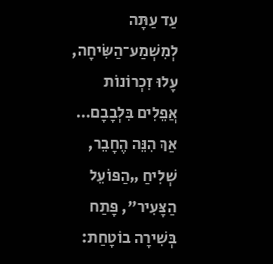עַד עַתָּה לְמִשְׁמַע־הַשִּׂיחָה,
עָלוּ זִכְרוֹנוֹת אֲפֵלִים בִּלְבָבָם… אַךְ הִנֵּה הֶחָבֵר,
שְׁלִיחַ „הַפּוֹעֵל הַצָּעִיר", פָּתַח בְּשִׁירָה בוֹטָחַת: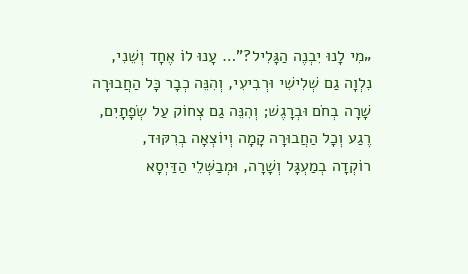„מִי לָנוּ יִבְנֶה הַגָּלִיל?"… עָנוּ לוֹ אֶחָד וְשֵׁנִי,
נִלְוָה גַם שְׁלִישִׁי וּרְבִיעִי, וְהִנֵּה כְבָר כָּל הַחֲבוּרָה
שָׁרָה בְחֹם וּבְרָגֶשׁ; וְהִנֵּה גַם צְחוֹק עַל שְׂפָתָיִם,
רֶגַע וְכָל הַחֲבוּרָה קָמָה וְיוֹצְאָה בְרִקּוּד,
רוֹקְדָה בְמַעְגָּל וְשָׁרָה, וּמְבַשְּׁלֵי הַדַּיְסָא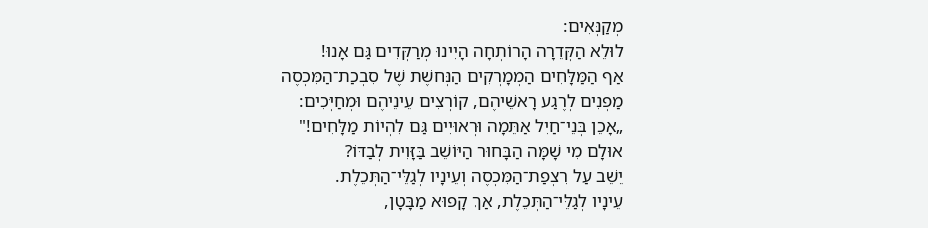מְקַנְּאִים:
לוּלֵא הַקְּדֵרָה הָרוֹתְחָה הָיִינוּ מְרַקְּדִים גַּם אָנוּ!
אַף הַמַּלָּחִים הַמְמָרְקִים הַנְּחשֶׁת שֶׁל סִבְכַת־הַמִּכְסֶה
מַפְנִים לְרֶגַע רָאשֵׁיהֶם, קוֹרְצִים עֵינֵיהֶם וּמְחַיְּכִים:
„אָכֵן בְּנֵי־חַיִל אַתֵּמָה וּרְאוּיִים גַּם לִהְיוֹת מַלָּחִים!"
אוּלָם מִי שָׁמָּה הַבָּחוּר הַיּוֹשֵׁב בַּזָּוִית לְבַדּוֹ?
יֵשֵׁב עַל רִצְפַת־הַמִּכְסֶה וְעֵינָיו לְגַלֵּי־הַתְּכֵלֶת.
עֵינָיו לְגַלֵּי־הַתְּכֵלֶת, אַךְ קָפוּא מַבָּטָן,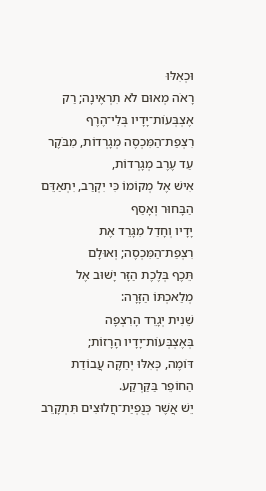וּכְאִלּוּ
רָאֹה מְאוּם לֹא תִרְאֶינָה; רַק אֶצְבְּעוֹת־יָדָיו בְּלִי־הֶרֶף
רִצְפַת־הַמִּכְסֶה מְגָרְדוֹת, מִבֹּקֶר עַד עֶרֶב מְגָרְדוֹת,
אִישׁ אֶל מְקוֹמוֹ כִּי יִקְרַב, יִתְאַדֵּם הַבָּחוּר וְאָסַף
יָדָיו וְחָדַל מִגָּרֵד אֶת רִצְפַת־הַמִּכְסֶה; וְאוּלָם
תֵּכֶף בְּלֶכֶת הַזָּר יָשׁוּב אֶל מְלַאכְתּוֹ הַזָּרָה:
שֵׁנִית יְגָרֵד הָרִצְפָה בְּאֶצְבְּעוֹת־יָדָיו הָרָזוֹת;
דּוֹמֶה, כְּאִלּוּ יְחַקֶּה עֲבוֹדַת הַחוֹפֵר בַּקַּרְקַע.
יֵשׁ אֲשֶׁר כְּנֻפְיַת־חֲלוּצִים תִּתְקָרֵב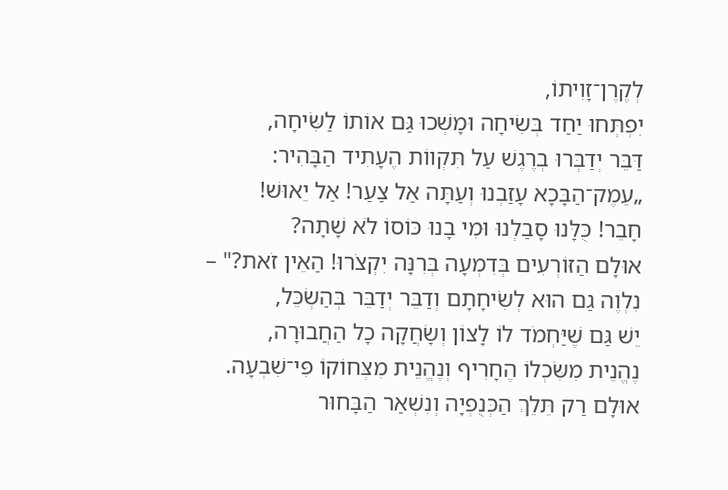לְקֶרֶן־זָוִיתוֹ,
יִפְתְּחוּ יַחַד בְּשִׂיחָה וּמָשְׁכוּ גַּם אוֹתוֹ לַשִּׂיחָה,
דַּבֵּר יְדַבְּרוּ בְרֶגֶשׁ עַל תִּקְווֹת הֶעָתִיד הַבָּהִיר:
„עֵמֶק־הַבָּכָא עָזַבְנוּ וְעַתָּה אַל צַעַר! אַל יֵאוּשׁ!
חָבֵר! כֻּלָּנוּ סָבַלְנוּ וּמִי בָנוּ כּוֹסוֹ לֹא שָׁתָה?
אוּלָם הַזּוֹרְעִים בְּדִמְעָה בְּרִנָּה יִקְצֹרוּ! הַאֵין זֹאת?" –
נִלְוֶה גַם הוּא לְשִׂיחָתָם וְדַבֵּר יְדַבֵּר בְּהַשְׂכֵּל,
יֵשׁ גַּם שֶׁיַּחְמֹד לוֹ לָצוֹן וְשָׂחֲקָה כָל הַחֲבוּרָה,
נֶהֱנֵית מִשִּׂכְלוֹ הֶחָרִיף וְנֶהֱנֵית מִצְּחוֹקוֹ פִּי־שִׁבְעָה.
אוּלָם רַק תֵּלֵךְ הַכְּנֻפְיָה וְנִשְׁאַר הַבָּחוּר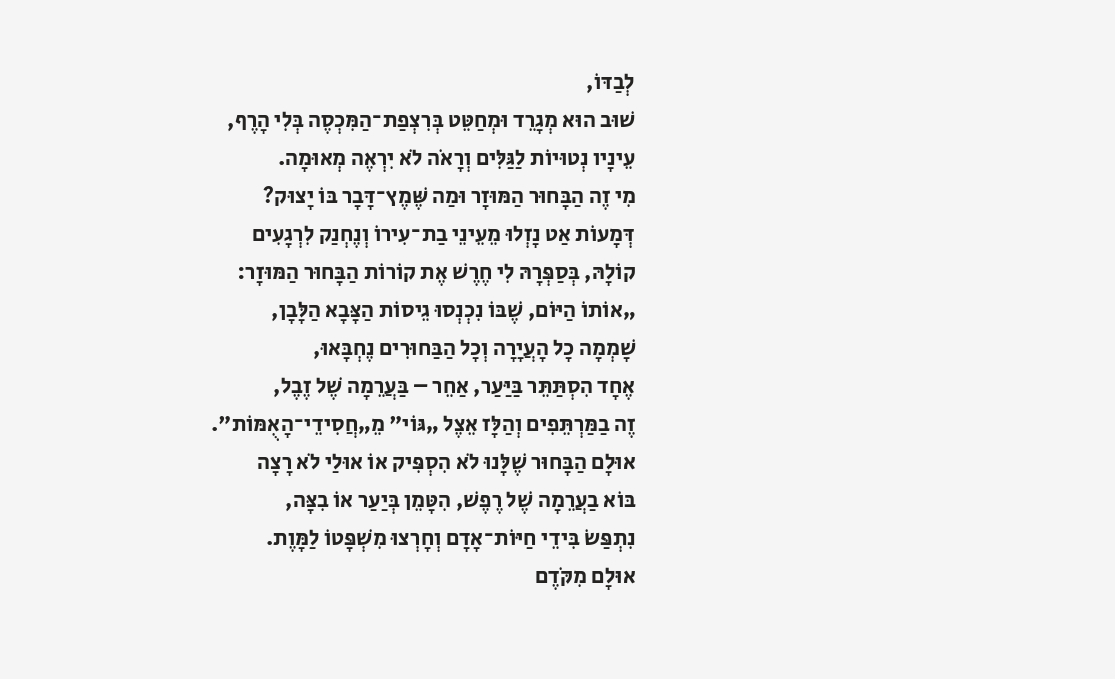לְבַדּוֹ,
שׁוּב הוּא מְגָרֵד וּמְחַטֵּט בְּרִצְפַת־הַמִּכְסֶה בְּלִי הָרֶף,
עֵינָיו נְטוּיוֹת לַגַּלִּים וְרָאֹה לֹא יִרְאֶה מְאוּמָה.
מִי זֶה הַבָּחוּר הַמּוּזָר וּמַה שֶּׁמֶץ־דָּבָר בּוֹ יָצוּק?
דְּמָעוֹת אַט נָזְלוּ מֵעֵינֵי בַת־עִירוֹ וְנֶחְנַק לִרְגָעִים
קוֹלָהּ, בְּסַפְּרָהּ לִי חֶרֶשׁ אֶת קוֹרוֹת הַבָּחוּר הַמּוּזָר:
„אוֹתוֹ הַיּוֹם, שֶׁבּוֹ נִכְנְסוּ גֵיסוֹת הַצָּבָא הַלָּבָן,
שָׁמְמָה כָל הָעֲיָרָה וְכָל הַבַּחוּרִים נֶחְבָּאוּ,
אֶחָד הִסְתַּתֵּר בַּיַּעַר, אַחֵר – בַּעֲרֵמָה שֶׁל זֶבֶל,
זֶה בַמַּרְתֵּפִים וְהַלָּז אֵצֶל „גּוֹי" מֵ„חֲסִידֵי־הָאֻמּוֹת".
אוּלָם הַבָּחוּר שֶׁלָּנוּ לֹא הִסְפִּיק אוֹ אוּלַי לֹא רָצָה
בּוֹא בַעֲרֵמָה שֶׁל רֶפֶשׁ, הִטָּמֵן בְּיַעַר אוֹ בִצָּה,
נִתְפַּשׂ בִּידֵי חַיּוֹת־אָדָם וְחָרְצוּ מִשְׁפָּטוֹ לַמָּוֶת.
אוּלָם מִקֹּדֶם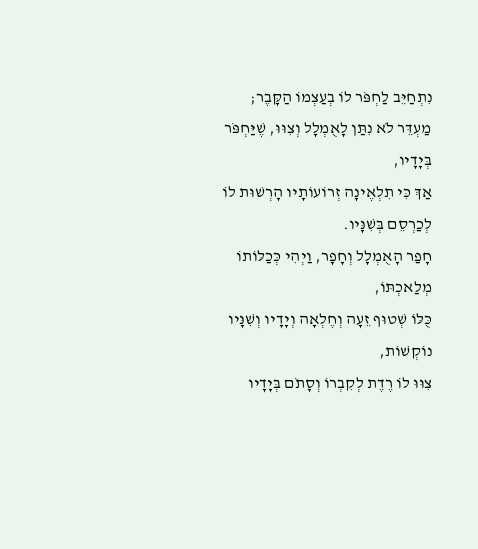נִתְחַיֵּב לַחְפֹּר לוֹ בְעַצְמוֹ הַקָּבֶר;
מַעְדֵּר לֹא נִתַּן לָאֻמְלָל וְצִוּוּ, שֶׁיַּחְפֹּר בְּיָדָיו,
אַךְ כִּי תִלְאֶינָה זְרוֹעוֹתָיו הָרְשׁוּת לוֹ לְכַרְסֵם בְּשִׁנָּיו.
חָפַר הָאֻמְלָל וְחָפָר, וַיְהִי כְּכַלּוֹתוֹ מְלַאכְתּוֹ,
כֻּלּוֹ שְׁטוּף זֵעָה וְחֶלְאָה וְיָדָיו וְשִׁנָּיו נוֹקְשׁוֹת,
צִוּוּ לוֹ רֶדֶת לְקִבְרוֹ וְסָתֹם בְּיָדָיו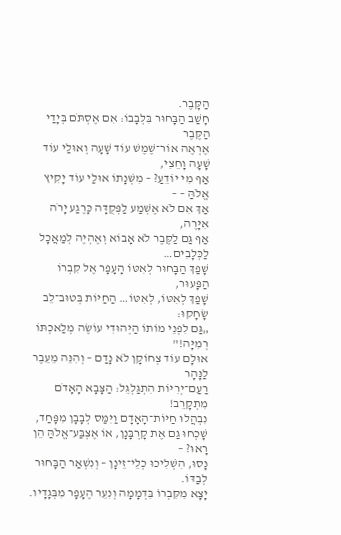הַקָּבֶר.
חָשַׁב הַבָּחוּר בִּלְבָבוֹ: אִם אֶסְתֹּם בְּיָדַי הַקֶּבֶר
אֶרְאֶה אוֹר־שֶׁמֶשׁ עוֹד שָׁעָה וְאוּלַי עוֹד שָׁעָה וָחֵצִי,
אַף מִי יוֹדֵעַ? – מִשְּׁנָתוֹ אוּלַי עוֹד יָקִיץ אֱלֹהַּ – –
אַךְ אִם לֹא אֶשְׁמַע לַפְּקֻדָּה כָּרֶגַע יָרֹה אִיָּרֶה,
אַף גַּם לַקֶּבֶר לֹא אָבוֹא וְאֶהְיֶה לְמַאֲכָל לַכְּלָבִים…
שָׁפַךְ הַבָּחוּר לְאִטּוֹ הָעָפָר אֶל קִבְרוֹ הַפָּעוּר,
שָׁפַךְ לְאִטּוֹ, לְאִטּוֹ… הַחַיּוֹת בְּטוּב־לֵב שָׂחָקוּ:
„גַּם לִפְנֵי מוֹתוֹ הַיְּהוּדִי עוֹשֶׂה מְלַאכְתּוֹ רְמִיָּה!"
אוּלָם עוֹד צְחוֹקָן לֹא נָדַם – וְהִנֵּה מֵעֵבֶר לַנָּהָר
רַעַם־יְרִיּוֹת הִתְגַּלְגֵּל: הַצָּבָא הָאָדֹם מִתְקָרֵב!
נִבְהֲלוּ חַיּוֹת־הָאָדָם וַיִּמַּס לְבָבָן מִפָּחַד,
שָׁכְחוּ גַם אֶת קָרְבָּנָן, אוֹ אֶצְבַּע־אֱלֹהַּ הֵן רָאוּ? –
נָסוּ, הִשְׁלִיכוּ כְלֵי־זֵינָן – וְנִשְׁאַר הַבָּחוּר לְבַדּוֹ.
יָצָא מִקִּבְרוֹ בִּדְמָמָה וְנִעֵר הֶעָפָר מִבְּגָדָיו.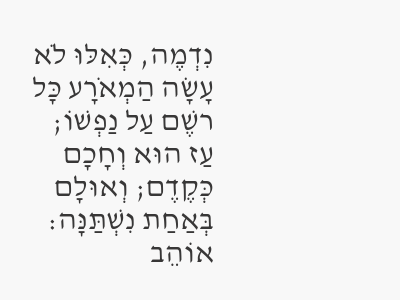נִדְמֶה, כְּאִלּוּ לֹא עָשָׂה הַמְאֹרָע כָּל רשֶׁם עַל נַפְשׁוֹ;
עַז הוּא וְחָכָם כְּקֶדֶם; וְאוּלָם בְּאַחַת נִשְׁתַּנָּה:
אוֹהֵב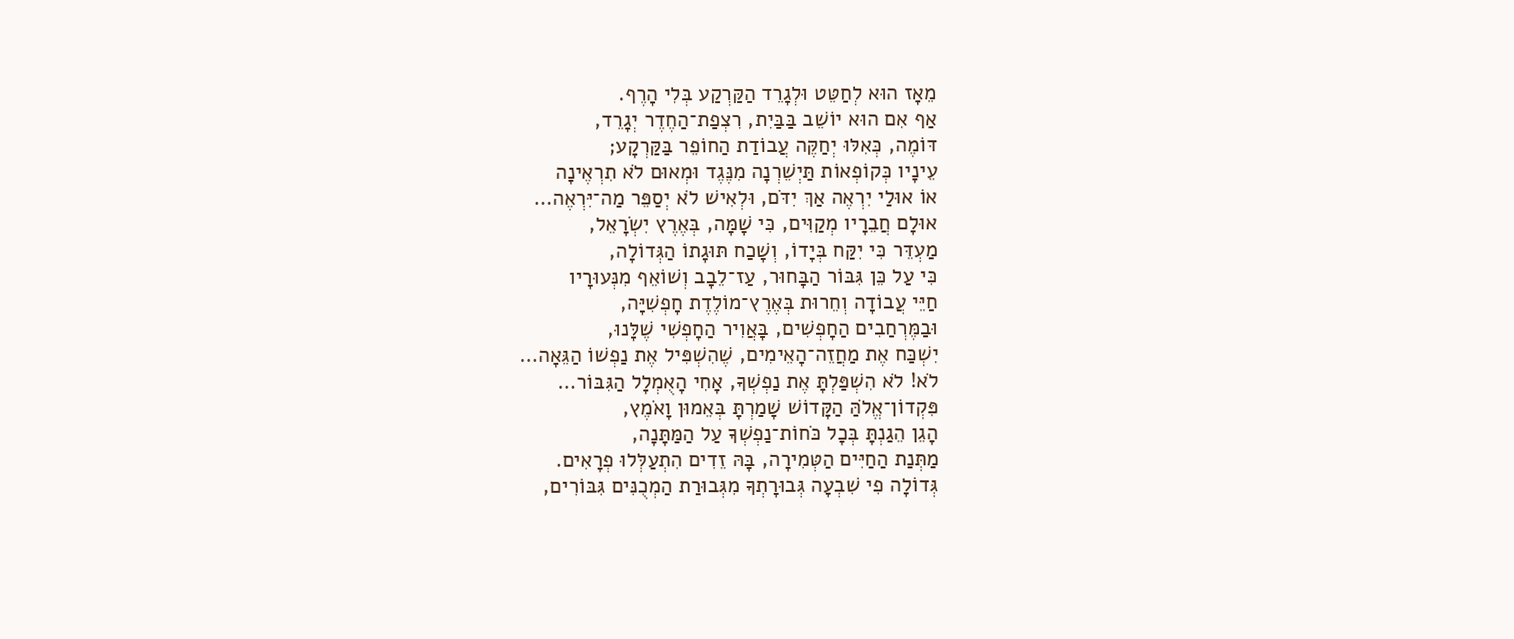מֵאָז הוּא לְחַטֵּט וּלְגָרֵד הַקַּרְקַע בְּלִי הָרֶף.
אַף אִם הוּא יוֹשֵׁב בַּבַּיִת, רִצְפַת־הַחֶדֶר יְגָרֵד,
דּוֹמֶה, כְּאִלּוּ יְחַקֶּה עֲבוֹדַת הַחוֹפֵר בַּקַּרְקָע;
עֵינָיו כְּקוֹפְאוֹת תַּיְשֵׁרְנָה מִנֶּגֶד וּמְאוּם לֹא תִרְאֶינָה
אוֹ אוּלַי יִרְאֶה אַךְ יִדֹּם, וּלְאִישׁ לֹא יְסַפֵּר מַה־יִּרְאֶה…
אוּלָם חֲבֵרָיו מְקַוִּים, כִּי שָׁמָּה, בְּאֶרֶץ יִשְׂרָאֵל,
מַעְדֵּר כִּי יִקַּח בְּיָדוֹ, וְשָׁכַח תּוּגָתוֹ הַגְּדוֹלָה,
כִּי עַל כֵּן גִּבּוֹר הַבָּחוּר, עַז־לֵבָב וְשׁוֹאֵף מִנְּעוּרָיו
חַיֵּי עֲבוֹדָה וְחֵרוּת בְּאֶרֶץ־מוֹלֶדֶת חָפְשִׁיָּה,
וּבַמֶּרְחַבִים הַחָפְשִׁים, בָּאֲוִיר הַחָפְשִׁי שֶׁלָּנוּ,
יִשְׁכַּח אֶת מַחֲזֵה־הָאֵימִים, שֶׁהִשְׁפִּיל אֶת נַפְשׁוֹ הַגֵּאָה…
לֹא! לֹא הִשְׁפַּלְתָּ אֶת נַפְשְׁךָ, אָחִי הָאֻמְלָל הַגִּבּוֹר…
פִּקְדוֹן־אֱלֹהַּ הַקָּדוֹשׁ שָׁמַרְתָּ בְּאֵמוּן וָאֹמֶץ,
הָגֵן הֵגַנְתָּ בְּכָל כֹּחוֹת־נַפְשְׁךָ עַל הַמַּתָּנָה,
מַתְּנַת הַחַיִּים הַטְּמִירָה, בָּהּ זֵדִים הִתְעַלְּלוּ פְרָאִים.
גְּדוֹלָה פִי שִׁבְעָה גְּבוּרָתְךָ מִגְּבוּרַת הַמְכֻנִּים גִּבּוֹרִים,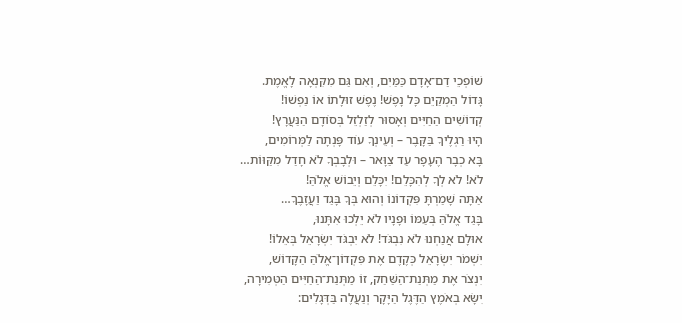שׁוֹפְכֵי דַם־אָדָם כַּמַּיִם, וְאִם גַּם מִקִּנְאָה לָאֱמֶת.
גָּדוֹל הַמְקַיֵם כָּל נָפֶשׁ! נֶפֶשׁ זוּלָתוֹ אוֹ נַפְשׁוֹ!
קְדוֹשִׁים הַחַיִּים וְאָסוּר לְזַלְזֵל בְּסוֹדָם הַנַּעֲרָץ!
הָיוּ רַגְלֶיךָ בַּקָּבֶר – וְעֵינְךָ עוֹד פָּנְתָה לַמְּרוֹמִים,
בָּא כְבָר הֶעָפָר עַד צַוָּאר – וּלְבָבְךָ לֹא חָדַל מִקַּוּוֹת…
לֹא! לֹא לְךָ לְהִכָּלֵם! יִכָּלֵם וְיֵבוֹשׁ אֱלֹהַּ!
אַתָּה שָׁמַרְתָּ פִּקְדוֹנוֹ וְהוּא בְּךָ בָּגַד וַעֲזָבֶךָ…
בָּגַד אֱלֹהַּ בְּעַמּוֹ וּפָנָיו לֹא יֵלְכוּ אִתָּנוּ,
אוּלָם אֲנַחְנוּ לֹא נִבְגֹּד! לֹא יִבְגֹּד יִשְׂרָאֵל בְּאֵלוֹ!
יִשְׁמֹר יִשְׂרָאֵל כְּקֶדֶם אֶת פִּקְדוֹן־אֱלֹהַּ הַקָּדוֹשׁ,
יִנְצֹר אֶת מַתְּנַת־הַשַּׁחַק, זוֹ מַתְּנַת־הַחַיִּים הַטְּמִירָה,
יִשָּׂא בְאֹמֶץ הַדֶּגֶל הַיָּקָר וְנַעֲלֶה בַּדְּגָלִים: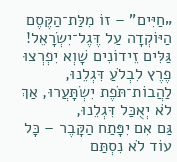„חַיִּים" – זוֹ מִלַּת־הַקֶּסֶם הַיּוֹקְדָה עַל דֶּגֶל־יִשְׂרָאֵל!
גַּלִּים זֵידוֹנִים שָׁוְא יִפְרְצוּ פֶרֶץ לִבְלֹעַ דִּגְלֵנוּ,
לַהֲבוֹת־תֹּפֶת יִשְׂתָּעֲרוּ, אַךְ לֹא יְאֻכַּל דִּגְלֵנוּ,
גַּם אִם יִפָּתַח הַקָּבֶר – כָּל עוֹד לֹא נִסְתַּם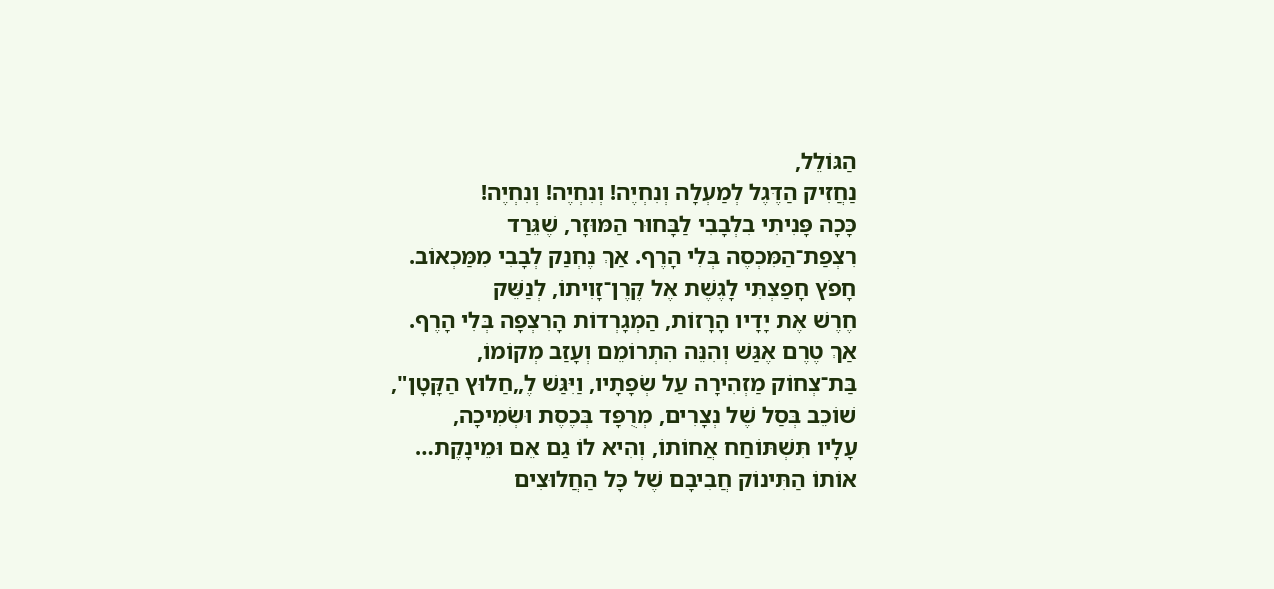הַגּוֹלֵל,
נַחֲזִיק הַדֶּגֶל לְמַעְלָה וְנִחְיֶה! וְנִחְיֶה! וְנִחְיֶה!
כָּכָה פָּנִיתִי בִלְבָבִי לַבָּחוּר הַמּוּזָר, שֶׁגֵּרַד
רִצְפַת־הַמִּכְסֶה בְּלִי הָרֶף. אַךְ נֶחְנַק לְבָבִי מִמַּכְאוֹב.
חָפֹץ חָפַצְתִּי לָגֶשֶׁת אֶל קֶרֶן־זָוִיתוֹ, לְנַשֵּׁק
חֶרֶשׁ אֶת יָדָיו הָרָזוֹת, הַמְגָרְדוֹת הָרִצְפָה בְּלִי הָרֶף.
אַךְ טֶרֶם אֶגַּשׁ וְהִנֵּה הִתְרוֹמֵם וְעָזַב מְקוֹמוֹ,
בַּת־צְחוֹק מַזְהִירָה עַל שְׂפָתָיו, וַיִּגַּשׁ לֶ„חַלוּץ הַקָּטָן",
שׁוֹכֵב בְּסַל שֶׁל נְצָרִים, מְרֻפָּד בְּכֶסֶת וּשְׂמִיכָה,
עָלָיו תִּשְׁתּוֹחַח אֲחוֹתוֹ, וְהִיא לוֹ גַם אֵם וּמֵינָקֶת…
אוֹתוֹ הַתִּינוֹק חֲבִיבָם שֶׁל כָּל הַחֲלוּצִים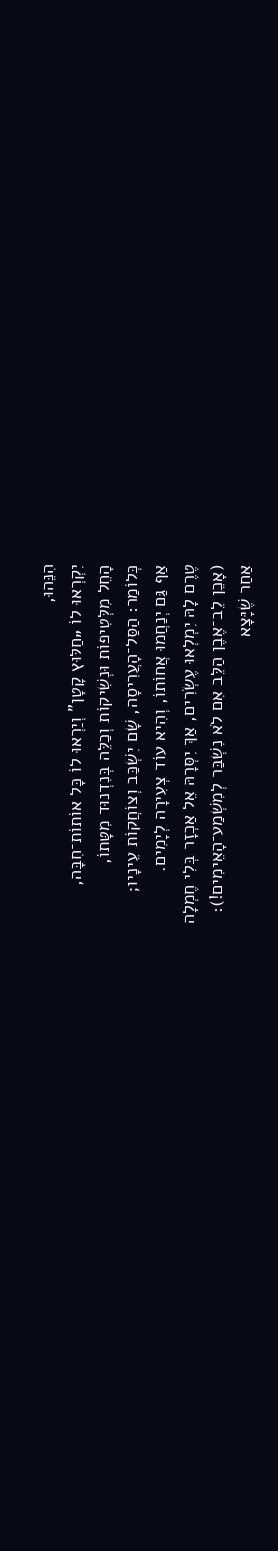הִנֵּהוּ,
יִקְרְאוּ לוֹ „חַלּוּץ קָטָן" וְיַרְאוּ לוֹ כָּל אוֹתוֹת־חִבָּה,
הָחֵל מִלְּטִיפוֹת וּנְשִׁיקוֹת וְכַלֵּה בְּנִדְנוּד מִטָּתוֹ,
כְּלוֹמַר: הַסַּל־הָעֲרִיסָה, שָׁם יִשְׁכַּב וְצוֹחֲקוֹת עֵינָיו;
אַף גַּם יְנַחֲמוּ אֲחוֹתוֹ, וְהִיא עוֹד צְעִירָה לְיָמִים.
טֶרֶם לָהּ יִמְלְאוּ עֶשְׂרִים, אַךְ יִסְּרָהּ אֵל אַכְזָר בְּלִי חֶמְלָה
(אָכֵן לֵב־אֶבֶן הַלֵּב אִם לֹא נִשְׁבַּר לְמִשְׁמַע־הָאֵימִים!):
אַחַר שֶׁיָּצָא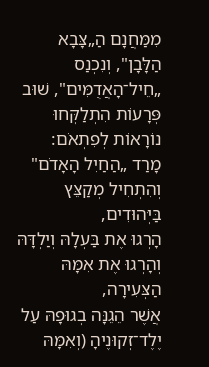מִמַּחֲנָם הַ„צָּבָא הַלָּבָן", וְנִכְנַס
„חֵיל־הָאֲדֻמִּים", שׁוּב פְּרָעוֹת הִתְלַקְּחוּ נוֹרָאוֹת לְפִתְאֹם:
מָרַד „הַחַיִל הָאָדֹם" וְהִתְחִיל מְקַצֵּץ בַּיְּהוּדִים,
הָרְגוּ אֶת בַּעְלָהּ וְיַלְדָּהּ וְהָרְגוּ אֶת אִמָּהּ הַצְּעִירָה,
אֲשֶׁר הֵגֵנָּה בְגוּפָהּ עַל יֶלֶד־זְקוּנֶיהָ (וְאִמָּהּ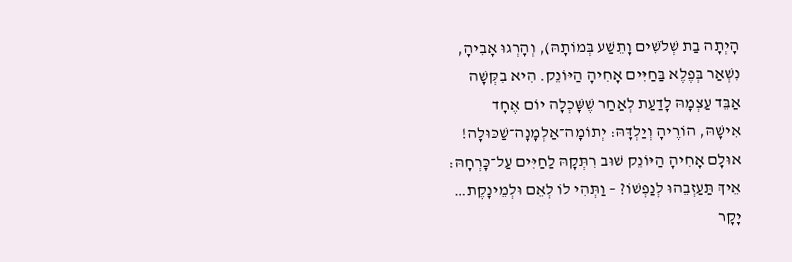הָיְתָה בַת שְׁלֹשִׁים וָתֵשַׁע בְּמוֹתָהּ), וְהָרְגוּ אָבִיהָ,
נִשְׁאַר בְּפֶלֶא בַּחַיִּים אָחִיהָ הַיּוֹנֵק. הִיא בִקְּשָׁה
אַבֵּד עַצְמָהּ לָדַעַת לְאַחַר שֶׁשָּׁכְלָה יוֹם אֶחָד
אִישָׁהּ, הוֹרֶיהָ וְיַלְדָּהּ: יְתוֹמָה־אַלְמָנָה־שַׁכּוּלָה!
אוּלָם אָחִיהָ הַיּוֹנֵק שׁוּב רִתְּקָהּ לַחַיִּים עַל־כָּרְחָהּ:
אֵיךְ תַּעַזְבֵהוּ לְנַפְשׁוֹ? – וַתְּהִי לוֹ לְאֵם וּלְמֵינָקֶת…
יָקָר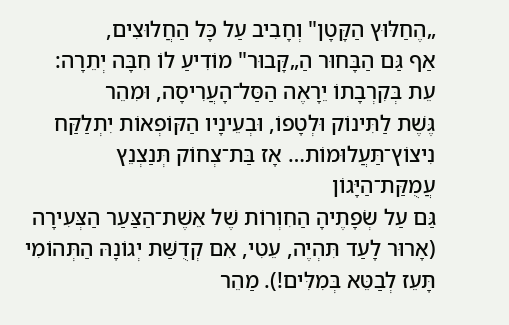„הֶחַלּוּץ הַקָּטָן" וְחָבִיב עַל כָּל הַחֲלוּצִים,
אַף גַּם הַבָּחוּר הַ„קָּבוּר" מוֹדִיעַ לוֹ חִבָּה יְתֵרָה:
עֵת בְּקִרְבָתוֹ יֵרָאֶה הַסַּל־הָעֲרִיסָה, וּמִהֵר
גֶּשֶׁת לַתִּינוֹק וּלְטָפוֹ, וּבְעֵינָיו הַקּוֹפְאוֹת יִתְלַקַּח
נִיצוֹץ־תַּעֲלוּמוֹת… אָז בַּת־צְחוֹק תְּנַצְנֵץ עֲמֻקַּת־הַיָּגוֹן
גַּם עַל שְׂפָתֶיהָ הַחִוְרוֹת שֶׁל אֵשֶׁת־הַצַּעַר הַצְּעִירָה
(אָרוּר לָעַד תִּהְיֶה, עֵטִי, אִם קְדֻשַּׁת יְגוֹנָהּ הַתְּהוֹמִי
תָּעֵז לְבַטֵּא בְּמִלִּים!). מַהֵר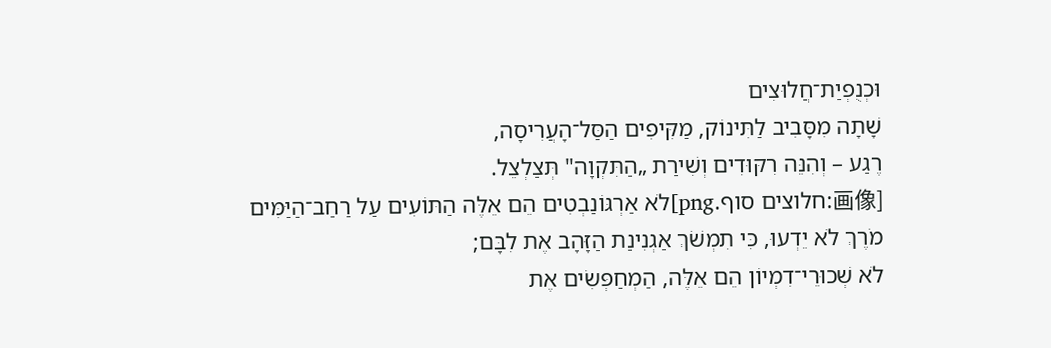וּכְנֻפְיַת־חֲלוּצִים
שָׁתָה מִסָּבִיב לַתִּינוֹק, מַקִּיפִים הַסַּל־הָעֲרִיסָה,
רֶגַע – וְהִנֵּה רִקּוּדִים וְשִׁירַת „הַתִּקְוָה" תְּצַלְצֵל.
[画像:חלוצים סוף.png]לֹא אַרְגּוֹנַבְטִים הֵם אֵלֶּה הַתּוֹעִים עַל רַחַב־הַיַּמִּים
מֹרֶךְ לֹא יֵדְעוּ, כִּי תִמְשֹׁךְ אַגְנִינַת הַזָּהָב אֶת לִבָּם;
לֹא שְׁכוּרֵי־דִמְיוֹן הֵם אֵלֶּה, הַמְחַפְּשִׂים אֶת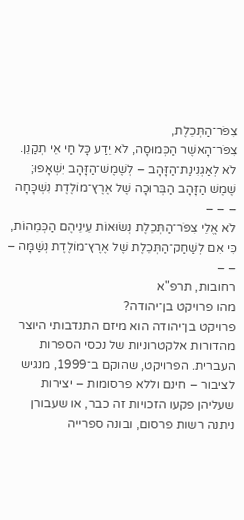צִפֹּר־הַתְּכֵלֶת,
צִפֹּר־הָאשֶׁר הַכְּמוּסָה, לֹא יֵדַע כָּל חַי אֵי תְקַנֵן.
לֹא לְאַגְנִינַת־הַזָּהָב – לְשֶׁמֶשׁ־הַזָּהָב יִשְׁאָפוּ;
שֶׁמֶשׁ הַזָּהָב הַבְּרוּכָה שֶׁל אֶרֶץ־מוֹלֶדֶת נִשְׁכָּחָה – – –
לֹא אֱלֵי צִפֹּר־הַתְּכֵלֶת נְשׂוּאוֹת עֵינֵיהֶם הַכְּמֵהוֹת,
כִּי אִם לְשַׁחַק־הַתְּכֵלֶת שֶׁל אֶרֶץ־מוֹלֶדֶת נְשַׁמָּה – – –
רחובות, תרפ"א
מהו פרויקט בן־יהודה?
פרויקט בן־יהודה הוא מיזם התנדבותי היוצר מהדורות אלקטרוניות של נכסי הספרות העברית. הפרויקט, שהוקם ב־1999, מנגיש לציבור – חינם וללא פרסומות – יצירות שעליהן פקעו הזכויות זה כבר, או שעבורן ניתנה רשות פרסום, ובונה ספרייה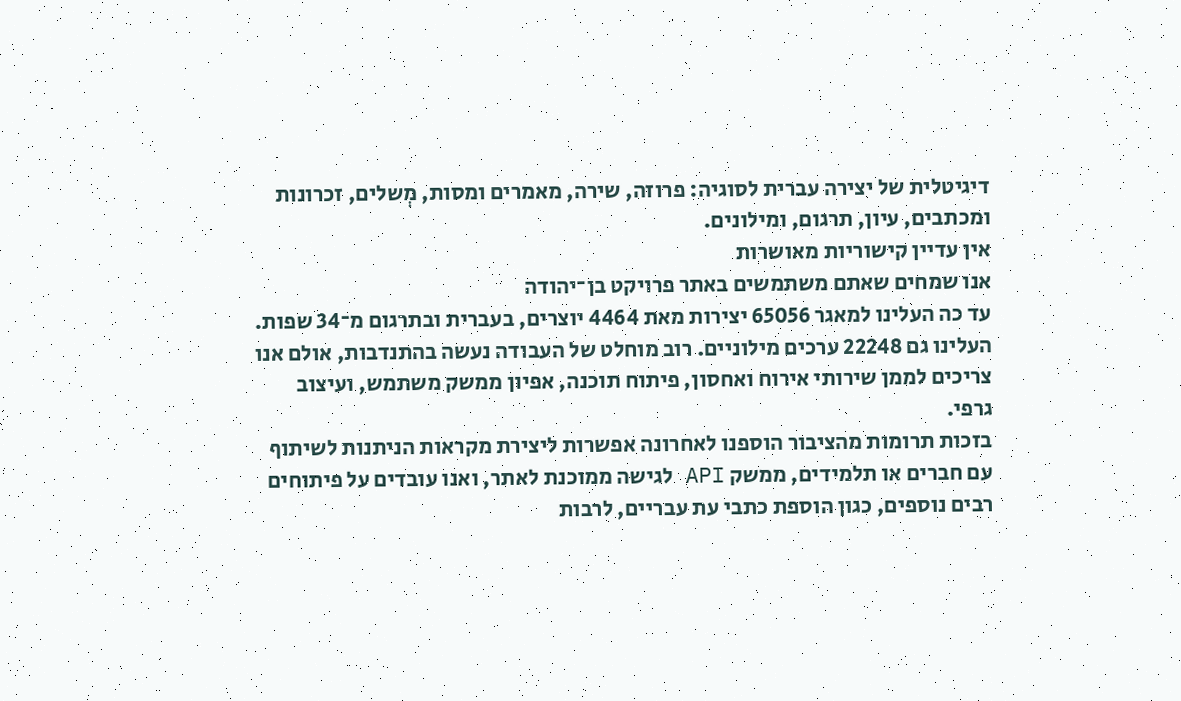דיגיטלית של יצירה עברית לסוגיה: פרוזה, שירה, מאמרים ומסות, מְשלים, זכרונות ומכתבים, עיון, תרגום, ומילונים.
אין עדיין קישוריות מאושרות
אנו שמחים שאתם משתמשים באתר פרויקט בן־יהודה
עד כה העלינו למאגר 65056 יצירות מאת 4464 יוצרים, בעברית ובתרגום מ־34 שפות. העלינו גם 22248 ערכים מילוניים. רוב מוחלט של העבודה נעשה בהתנדבות, אולם אנו צריכים לממן שירותי אירוח ואחסון, פיתוח תוכנה, אפיון ממשק משתמש, ועיצוב גרפי.
בזכות תרומות מהציבור הוספנו לאחרונה אפשרות ליצירת מקראות הניתנות לשיתוף עם חברים או תלמידים, ממשק API לגישה ממוכנת לאתר, ואנו עובדים על פיתוחים רבים נוספים, כגון הוספת כתבי עת עבריים, לרבות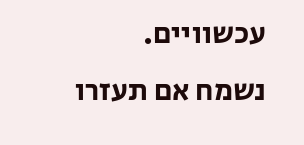עכשוויים.
נשמח אם תעזרו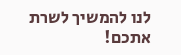לנו להמשיך לשרת אתכם!